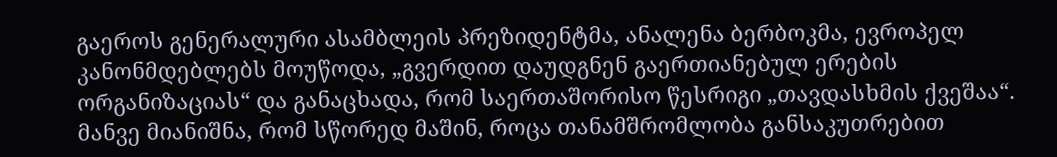გაეროს გენერალური ასამბლეის პრეზიდენტმა, ანალენა ბერბოკმა, ევროპელ კანონმდებლებს მოუწოდა, „გვერდით დაუდგნენ გაერთიანებულ ერების ორგანიზაციას“ და განაცხადა, რომ საერთაშორისო წესრიგი „თავდასხმის ქვეშაა“.
მანვე მიანიშნა, რომ სწორედ მაშინ, როცა თანამშრომლობა განსაკუთრებით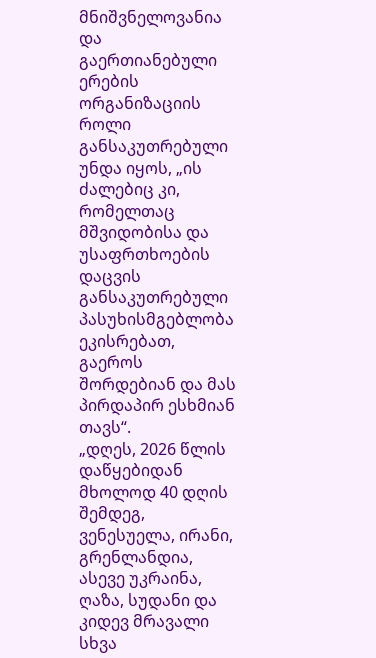მნიშვნელოვანია და გაერთიანებული ერების ორგანიზაციის როლი განსაკუთრებული უნდა იყოს, „ის ძალებიც კი, რომელთაც მშვიდობისა და უსაფრთხოების დაცვის განსაკუთრებული პასუხისმგებლობა ეკისრებათ, გაეროს შორდებიან და მას პირდაპირ ესხმიან თავს“.
„დღეს, 2026 წლის დაწყებიდან მხოლოდ 40 დღის შემდეგ, ვენესუელა, ირანი, გრენლანდია, ასევე უკრაინა, ღაზა, სუდანი და კიდევ მრავალი სხვა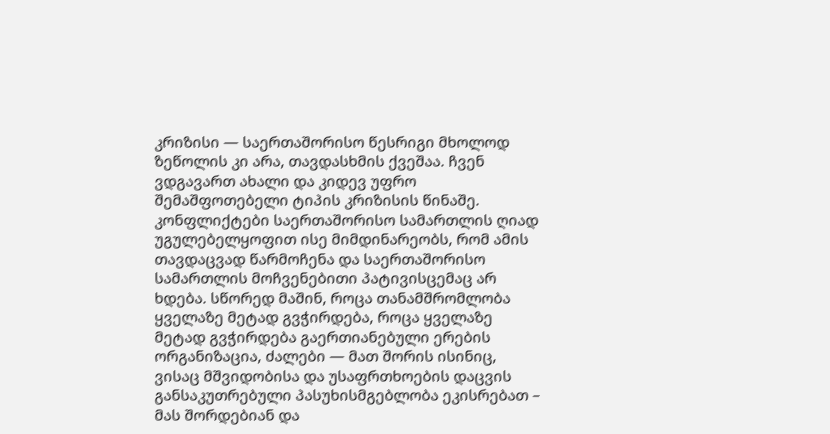კრიზისი — საერთაშორისო წესრიგი მხოლოდ ზეწოლის კი არა, თავდასხმის ქვეშაა. ჩვენ ვდგავართ ახალი და კიდევ უფრო შემაშფოთებელი ტიპის კრიზისის წინაშე. კონფლიქტები საერთაშორისო სამართლის ღიად უგულებელყოფით ისე მიმდინარეობს, რომ ამის თავდაცვად წარმოჩენა და საერთაშორისო სამართლის მოჩვენებითი პატივისცემაც არ ხდება. სწორედ მაშინ, როცა თანამშრომლობა ყველაზე მეტად გვჭირდება, როცა ყველაზე მეტად გვჭირდება გაერთიანებული ერების ორგანიზაცია, ძალები — მათ შორის ისინიც, ვისაც მშვიდობისა და უსაფრთხოების დაცვის განსაკუთრებული პასუხისმგებლობა ეკისრებათ – მას შორდებიან და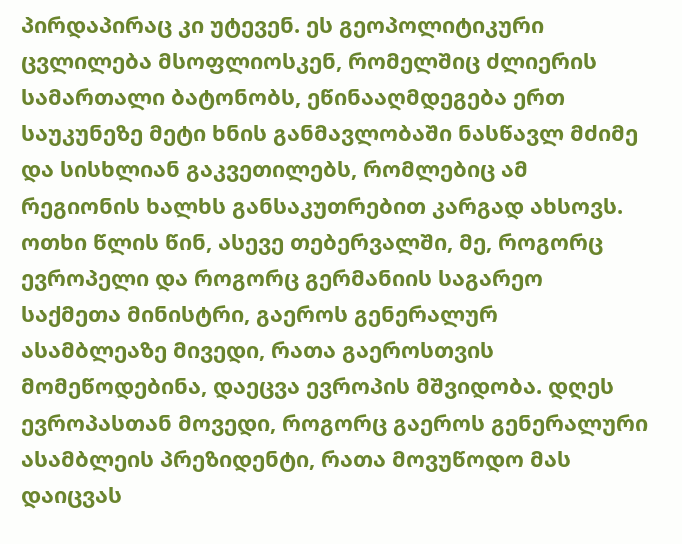პირდაპირაც კი უტევენ. ეს გეოპოლიტიკური ცვლილება მსოფლიოსკენ, რომელშიც ძლიერის სამართალი ბატონობს, ეწინააღმდეგება ერთ საუკუნეზე მეტი ხნის განმავლობაში ნასწავლ მძიმე და სისხლიან გაკვეთილებს, რომლებიც ამ რეგიონის ხალხს განსაკუთრებით კარგად ახსოვს.
ოთხი წლის წინ, ასევე თებერვალში, მე, როგორც ევროპელი და როგორც გერმანიის საგარეო საქმეთა მინისტრი, გაეროს გენერალურ ასამბლეაზე მივედი, რათა გაეროსთვის მომეწოდებინა, დაეცვა ევროპის მშვიდობა. დღეს ევროპასთან მოვედი, როგორც გაეროს გენერალური ასამბლეის პრეზიდენტი, რათა მოვუწოდო მას დაიცვას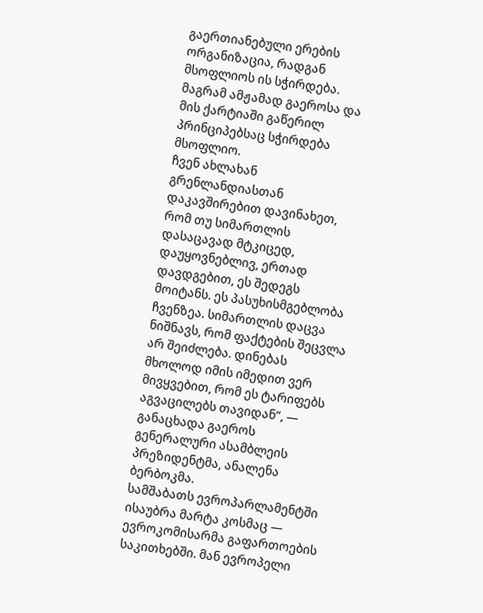გაერთიანებული ერების ორგანიზაცია, რადგან მსოფლიოს ის სჭირდება. მაგრამ ამჟამად გაეროსა და მის ქარტიაში გაწერილ პრინციპებსაც სჭირდება მსოფლიო.
ჩვენ ახლახან გრენლანდიასთან დაკავშირებით დავინახეთ, რომ თუ სიმართლის დასაცავად მტკიცედ, დაუყოვნებლივ, ერთად დავდგებით, ეს შედეგს მოიტანს. ეს პასუხისმგებლობა ჩვენზეა. სიმართლის დაცვა ნიშნავს, რომ ფაქტების შეცვლა არ შეიძლება. დინებას მხოლოდ იმის იმედით ვერ მივყვებით, რომ ეს ტარიფებს აგვაცილებს თავიდან“, — განაცხადა გაეროს გენერალური ასამბლეის პრეზიდენტმა, ანალენა ბერბოკმა.
სამშაბათს ევროპარლამენტში ისაუბრა მარტა კოსმაც — ევროკომისარმა გაფართოების საკითხებში. მან ევროპელი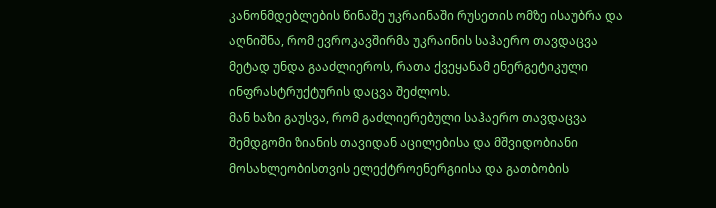კანონმდებლების წინაშე უკრაინაში რუსეთის ომზე ისაუბრა და აღნიშნა, რომ ევროკავშირმა უკრაინის საჰაერო თავდაცვა მეტად უნდა გააძლიეროს, რათა ქვეყანამ ენერგეტიკული ინფრასტრუქტურის დაცვა შეძლოს.
მან ხაზი გაუსვა, რომ გაძლიერებული საჰაერო თავდაცვა შემდგომი ზიანის თავიდან აცილებისა და მშვიდობიანი მოსახლეობისთვის ელექტროენერგიისა და გათბობის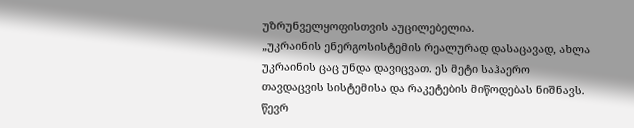უზრუნველყოფისთვის აუცილებელია.
„უკრაინის ენერგოსისტემის რეალურად დასაცავად, ახლა უკრაინის ცაც უნდა დავიცვათ. ეს მეტი საჰაერო თავდაცვის სისტემისა და რაკეტების მიწოდებას ნიშნავს. წევრ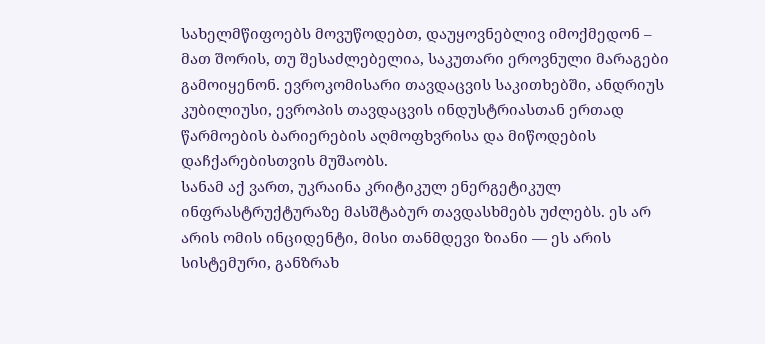სახელმწიფოებს მოვუწოდებთ, დაუყოვნებლივ იმოქმედონ – მათ შორის, თუ შესაძლებელია, საკუთარი ეროვნული მარაგები გამოიყენონ. ევროკომისარი თავდაცვის საკითხებში, ანდრიუს კუბილიუსი, ევროპის თავდაცვის ინდუსტრიასთან ერთად წარმოების ბარიერების აღმოფხვრისა და მიწოდების დაჩქარებისთვის მუშაობს.
სანამ აქ ვართ, უკრაინა კრიტიკულ ენერგეტიკულ ინფრასტრუქტურაზე მასშტაბურ თავდასხმებს უძლებს. ეს არ არის ომის ინციდენტი, მისი თანმდევი ზიანი — ეს არის სისტემური, განზრახ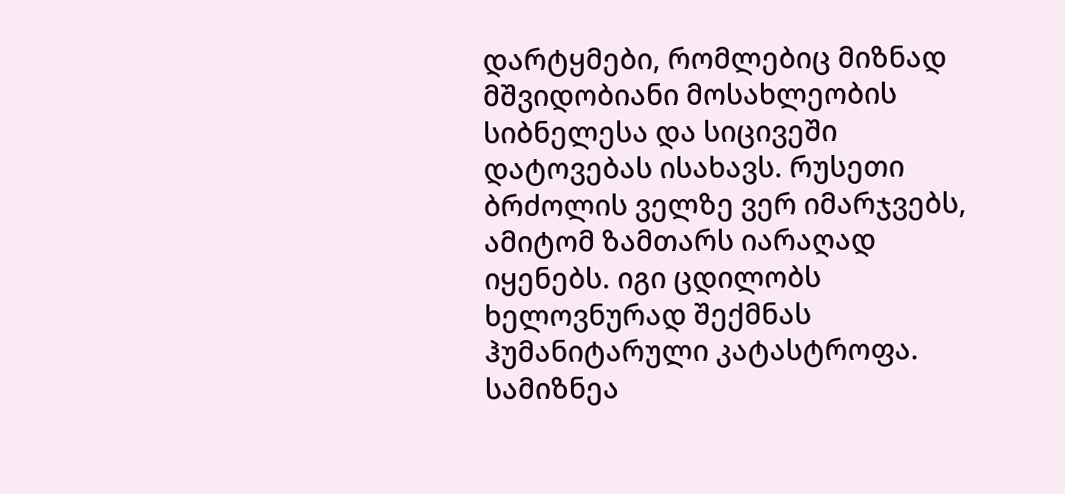დარტყმები, რომლებიც მიზნად მშვიდობიანი მოსახლეობის სიბნელესა და სიცივეში დატოვებას ისახავს. რუსეთი ბრძოლის ველზე ვერ იმარჯვებს, ამიტომ ზამთარს იარაღად იყენებს. იგი ცდილობს ხელოვნურად შექმნას ჰუმანიტარული კატასტროფა. სამიზნეა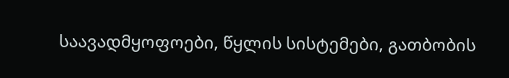საავადმყოფოები, წყლის სისტემები, გათბობის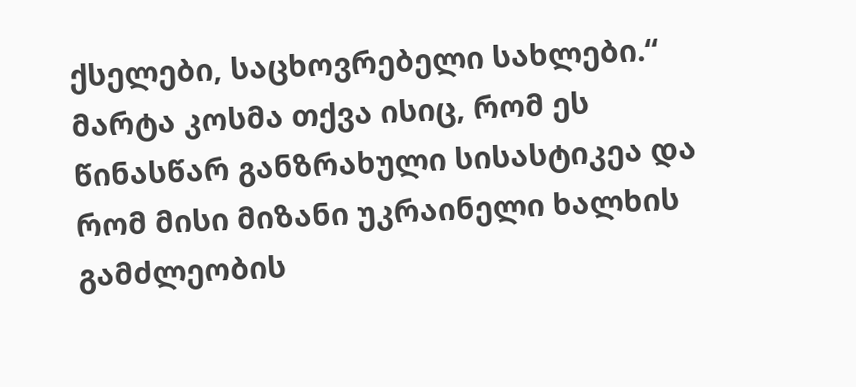ქსელები, საცხოვრებელი სახლები.“
მარტა კოსმა თქვა ისიც, რომ ეს წინასწარ განზრახული სისასტიკეა და რომ მისი მიზანი უკრაინელი ხალხის გამძლეობის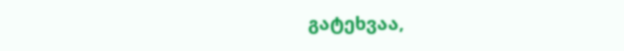გატეხვაა,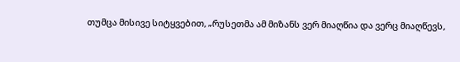თუმცა მისივე სიტყვებით, „რუსეთმა ამ მიზანს ვერ მიაღწია და ვერც მიაღწევს,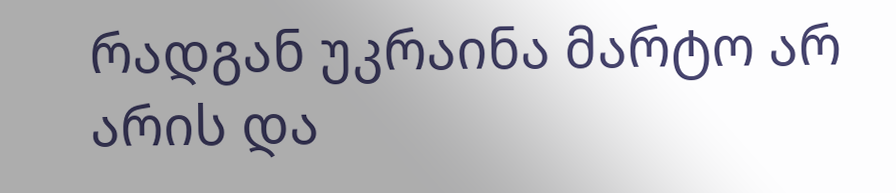რადგან უკრაინა მარტო არ არის და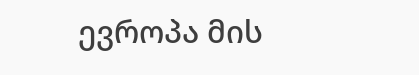ევროპა მის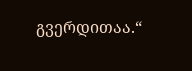გვერდითაა.“